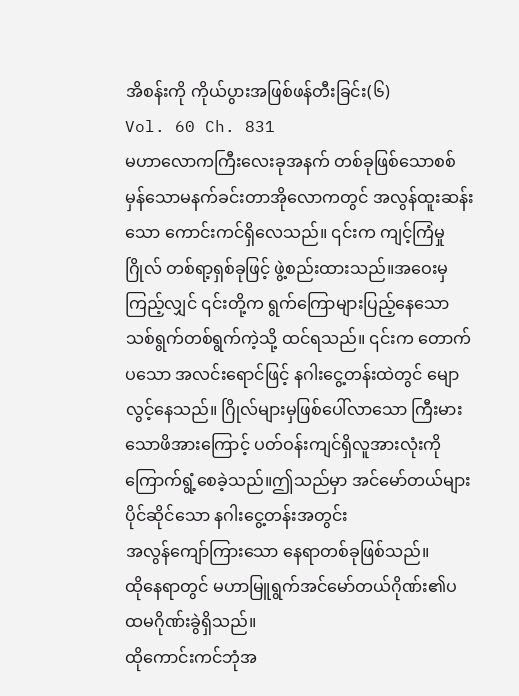အိစန်းကို ကိုယ်ပွားအဖြစ်ဖန်တီးခြင်း(၆)
Vol. 60 Ch. 831
မဟာလောကကြီးလေးခုအနက် တစ်ခုဖြစ်သောစစ်မှန်သောမနက်ခင်းတာအိုလောကတွင် အလွန်ထူးဆန်းသော ကောင်းကင်ရှိလေသည်။ ၎င်းက ကျင့်ကြံမှုဂြိုလ် တစ်ရာ့ရှစ်ခုဖြင့် ဖွဲ့စည်းထားသည်။အဝေးမှကြည့်လျှင် ၎င်းတို့က ရွက်ကြောများပြည့်နေသောသစ်ရွက်တစ်ရွက်ကဲ့သို့ ထင်ရသည်။ ၎င်းက တောက်ပသော အလင်းရောင်ဖြင့် နဂါးငွေ့တန်းထဲတွင် မျောလွင့်နေသည်။ ဂြိုလ်များမှဖြစ်ပေါ်လာသော ကြီးမားသောဖိအားကြောင့် ပတ်ဝန်းကျင်ရှိလူအားလုံးကို ကြောက်ရွံ့စေခဲ့သည်။ဤသည်မှာ အင်မော်တယ်များပိုင်ဆိုင်သော နဂါးငွေ့တန်းအတွင်း
အလွန်ကျော်ကြားသော နေရာတစ်ခုဖြစ်သည်။
ထိုနေရာတွင် မဟာမြူရွက်အင်မော်တယ်ဂိုဏ်း၏ပထမဂိုဏ်းခွဲရှိသည်။
ထိုကောင်းကင်ဘုံအ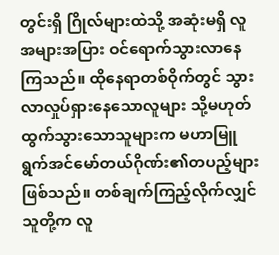တွင်းရှိ ဂြိုလ်များထဲသို့ အဆုံးမရှိ လူအများအပြား ဝင်ရောက်သွားလာနေကြသည်။ ထိုနေရာတစ်ဝိုက်တွင် သွားလာလှုပ်ရှားနေသောလူများ သို့မဟုတ် ထွက်သွားသောသူများက မဟာမြူရွက်အင်မော်တယ်ဂိုဏ်း၏တပည့်များဖြစ်သည်။ တစ်ချက်ကြည့်လိုက်လျှင် သူတို့က လူ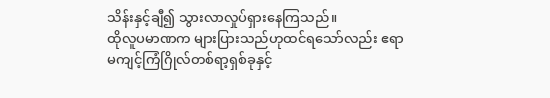သိန်းနှင့်ချီ၍ သွားလာလှုပ်ရှားနေကြသည်။
ထိုလူပမာဏက များပြားသည်ဟုထင်ရသော်လည်း ဧရာမကျင့်ကြံဂြိုလ်တစ်ရာ့ရှစ်ခုနှင့်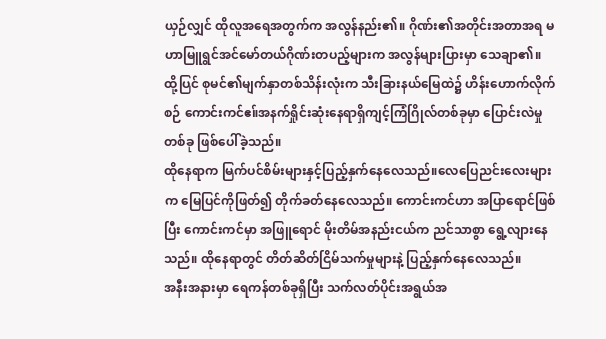ယှဉ်လျှင် ထိုလူအရေအတွက်က အလွန်နည်း၏။ ဂိုဏ်း၏အတိုင်းအတာအရ မဟာမြူရွင်အင်မော်တယ်ဂိုဏ်းတပည့်များက အလွန်များပြားမှာ သေချာ၏။
ထို့ပြင် စုမင်၏မျက်နှာတစ်သိန်းလုံးက သီးခြားနယ်မြေထဲ၌ ဟိန်းဟောက်လိုက်စဉ် ကောင်းကင်ဧ။်အနက်ရှိုင်းဆုံးနေရာရှိကျင့်ကြံဂြိုလ်တစ်ခုမှာ ပြောင်းလဲမှုတစ်ခု ဖြစ်ပေါ်ခဲ့သည်။
ထိုနေရာက မြက်ပင်စိမ်းများနှင့်ပြည့်နှက်နေလေသည်။လေပြေညင်းလေးများက မြေပြင်ကိုဖြတ်၍ တိုက်ခတ်နေလေသည်။ ကောင်းကင်ဟာ အပြာရောင်ဖြစ်ပြီး ကောင်းကင်မှာ အဖြူရောင် မိုးတိမ်အနည်းငယ်က ညင်သာစွာ ရွေ့လျားနေသည်။ ထိုနေရာတွင် တိတ်ဆိတ်ငြိမ်သက်မှုများနဲ့ ပြည့်နှက်နေလေသည်။
အနီးအနားမှာ ရေကန်တစ်ခုရှိပြီး သက်လတ်ပိုင်းအရွယ်အ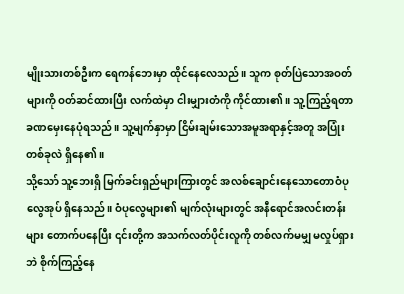မျိုးသားတစ်ဦးက ရေကန်ဘေးမှာ ထိုင်နေလေသည်။ သူက စုတ်ပြဲသောအဝတ်များကို ဝတ်ဆင်ထားပြီး လက်ထဲမှာ ငါးမျှားတံကို ကိုင်ထား၏။ သူ့ကြည့်ရတာ ခဏမှေးနေပုံရသည်။ သူ့မျက်နှာမှာ ငြိမ်းချမ်းသောအမူအရာနှင့်အတူ အပြုံးတစ်ခုလဲ ရှိနေ၏။
သို့သော် သူ့ဘေးရှိ မြက်ခင်းရှည်များကြားတွင် အလစ်ချောင်းနေသောတောဝံပုလွေအုပ် ရှိနေသည်။ ဝံပုလွေများ၏ မျက်လုံးများတွင် အနီရောင်အလင်းတန်းများ တောက်ပနေပြီး ၎င်းတို့က အသက်လတ်ပိုင်းလူကို တစ်လက်မမျှ မလှုပ်ရှားဘဲ စိုက်ကြည့်နေ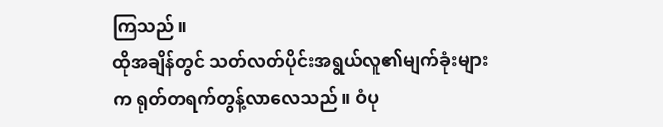ကြသည်။
ထိုအချိန်တွင် သတ်လတ်ပိုင်းအရွယ်လူ၏မျက်ခုံးများက ရုတ်တရက်တွန့်လာလေသည်။ ဝံပု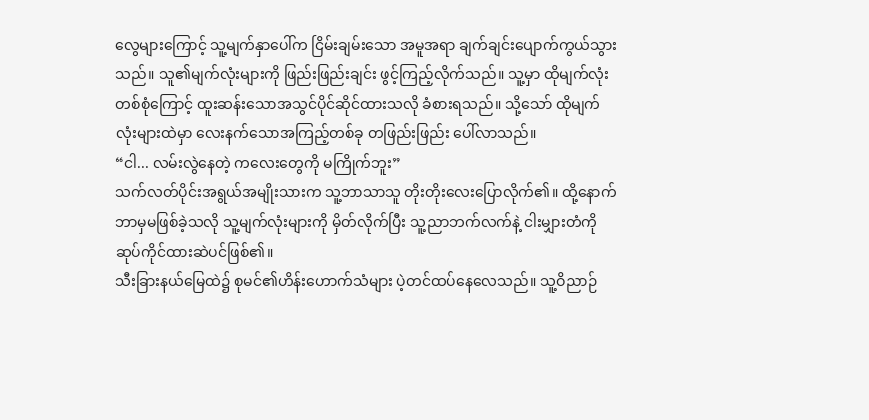လွေများကြောင့် သူ့မျက်နှာပေါ်က ငြိမ်းချမ်းသော အမူအရာ ချက်ချင်းပျောက်ကွယ်သွားသည်။ သူ၏မျက်လုံးများကို ဖြည်းဖြည်းချင်း ဖွင့်ကြည့်လိုက်သည်။ သူ့မှာ ထိုမျက်လုံးတစ်စုံကြောင့် ထူးဆန်းသောအသွင်ပိုင်ဆိုင်ထားသလို ခံစားရသည်။ သို့သော် ထိုမျက်လုံးများထဲမှာ လေးနက်သောအကြည့်တစ်ခု တဖြည်းဖြည်း ပေါ်လာသည်။
“ငါ... လမ်းလွဲနေတဲ့ ကလေးတွေကို မကြိုက်ဘူး”
သက်လတ်ပိုင်းအရွယ်အမျိုးသားက သူ့ဘာသာသူ တိုးတိုးလေးပြောလိုက်၏။ ထို့နောက် ဘာမှမဖြစ်ခဲ့သလို သူ့မျက်လုံးများကို မှိတ်လိုက်ပြီး သူ့ညာဘက်လက်နဲ့ ငါးမျှားတံကို ဆုပ်ကိုင်ထားဆဲပင်ဖြစ်၏။
သီးခြားနယ်မြေထဲ၌ စုမင်၏ဟိန်းဟောက်သံများ ပဲ့တင်ထပ်နေလေသည်။ သူ့ဝိညာဉ်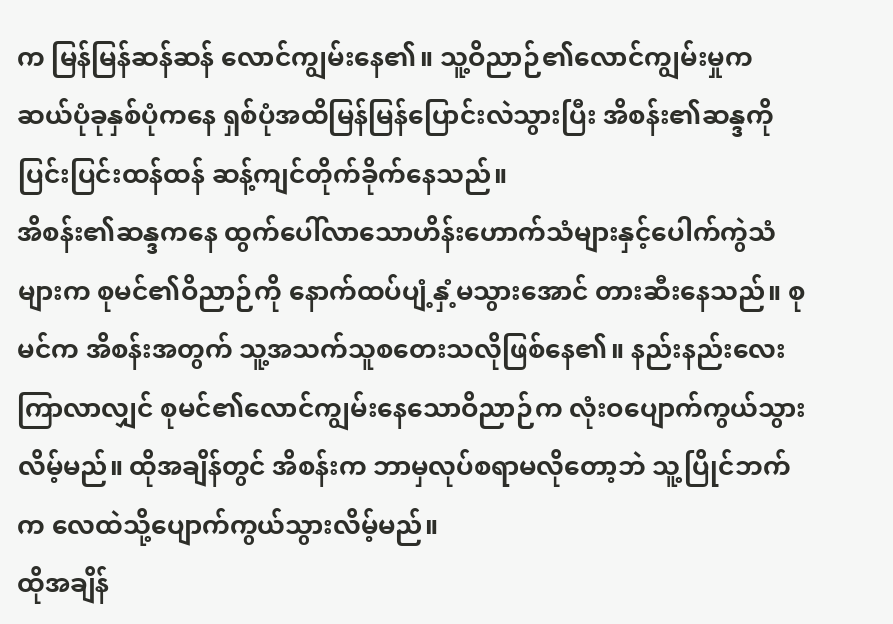က မြန်မြန်ဆန်ဆန် လောင်ကျွမ်းနေ၏။ သူ့ဝိညာဉ်၏လောင်ကျွမ်းမှုက ဆယ်ပုံခုနှစ်ပုံကနေ ရှစ်ပုံအထိမြန်မြန်ပြောင်းလဲသွားပြီး အိစန်း၏ဆန္ဒကို ပြင်းပြင်းထန်ထန် ဆန့်ကျင်တိုက်ခိုက်နေသည်။
အိစန်း၏ဆန္ဒကနေ ထွက်ပေါ်လာသောဟိန်းဟောက်သံများနှင့်ပေါက်ကွဲသံများက စုမင်၏ဝိညာဉ်ကို နောက်ထပ်ပျံ့နှံ့မသွားအောင် တားဆီးနေသည်။ စုမင်က အိစန်းအတွက် သူ့အသက်သူစတေးသလိုဖြစ်နေ၏။ နည်းနည်းလေးကြာလာလျှင် စုမင်၏လောင်ကျွမ်းနေသောဝိညာဉ်က လုံးဝပျောက်ကွယ်သွားလိမ့်မည်။ ထိုအချိန်တွင် အိစန်းက ဘာမှလုပ်စရာမလိုတော့ဘဲ သူ့ပြိုင်ဘက်က လေထဲသို့ပျောက်ကွယ်သွားလိမ့်မည်။
ထိုအချိန်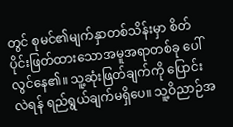တွင် စုမင်၏မျက်နှာတစ်သိန်းမှာ စိတ်ပိုင်းဖြတ်ထားသောအမူအရာတစ်ခု ပေါ်လွင်နေ၏။ သူ့ဆုံးဖြတ်ချက်ကို ပြောင်းလဲရန် ရည်ရွယ်ချက်မရှိပေ။ သူ့ဝိညာဉ်အ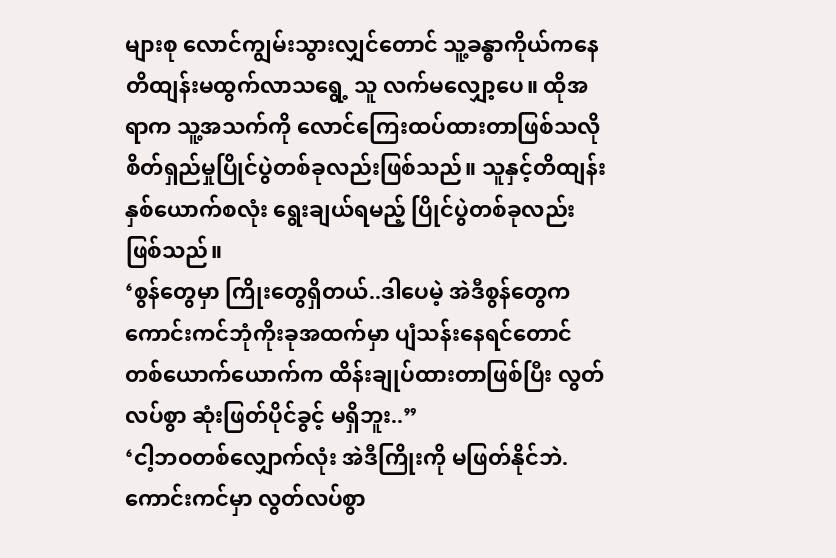များစု လောင်ကျွမ်းသွားလျှင်တောင် သူ့ခန္ဓာကိုယ်ကနေ တိထျန်းမထွက်လာသရွေ့ သူ လက်မလျှော့ပေ။ ထိုအရာက သူ့အသက်ကို လောင်ကြေးထပ်ထားတာဖြစ်သလို စိတ်ရှည်မှုပြိုင်ပွဲတစ်ခုလည်းဖြစ်သည်။ သူနှင့်တိထျန်းနှစ်ယောက်စလုံး ရွေးချယ်ရမည့် ပြိုင်ပွဲတစ်ခုလည်းဖြစ်သည်။
‘စွန်တွေမှာ ကြိုးတွေရှိတယ်..ဒါပေမဲ့ အဲဒီစွန်တွေက ကောင်းကင်ဘုံကိုးခုအထက်မှာ ပျံသန်းနေရင်တောင် တစ်ယောက်ယောက်က ထိန်းချုပ်ထားတာဖြစ်ပြီး လွတ်လပ်စွာ ဆုံးဖြတ်ပိုင်ခွင့် မရှိဘူး..”
‘ငါ့ဘဝတစ်လျှောက်လုံး အဲဒီကြိုးကို မဖြတ်နိုင်ဘဲ. ကောင်းကင်မှာ လွတ်လပ်စွာ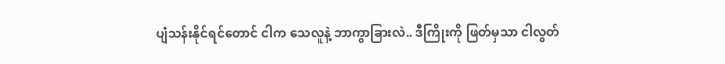ပျံသန်းနိုင်ရင်တောင် ငါက သေလူနဲ့ ဘာကွာခြားလဲ.. ဒီကြိုးကို ဖြတ်မှသာ ငါလွတ်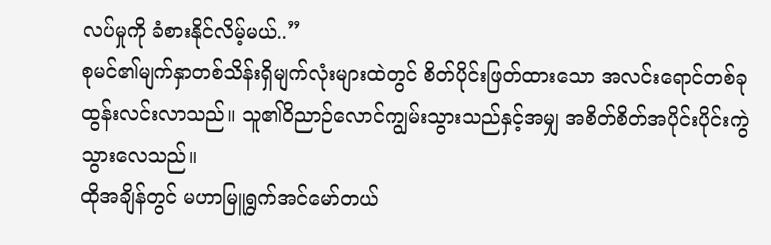လပ်မှုကို ခံစားနိုင်လိမ့်မယ်..”
စုမင်၏မျက်နှာတစ်သိန်းရှိမျက်လုံးများထဲတွင် စိတ်ပိုင်းဖြတ်ထားသော အလင်းရောင်တစ်ခု ထွန်းလင်းလာသည်။ သူ၏ဝိညာဉ်လောင်ကျွမ်းသွားသည်နှင့်အမျှ အစိတ်စိတ်အပိုင်းပိုင်းကွဲသွားလေသည်။
ထိုအချိန်တွင် မဟာမြူရွက်အင်မော်တယ်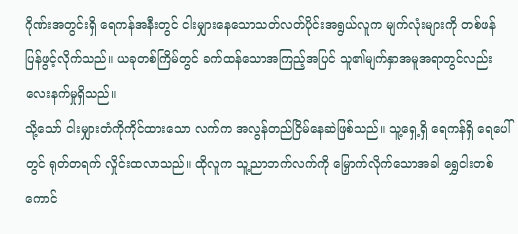ဂိုဏ်းအတွင်းရှိ ရေကန်အနီးတွင် ငါးမျှားနေသောသတ်လတ်ပိုင်းအရွယ်လူက မျက်လုံးများကို တစ်ဖန်ပြန်ဖွင့်လိုက်သည်။ ယခုတစ်ကြိမ်တွင် ခက်ထန်သောအကြည့်အပြင် သူ၏မျက်နှာအမူအရာတွင်လည်း လေးနက်မှုရှိသည်။
သို့သော် ငါးမျှားတံကိုကိုင်ထားသော လက်က အလွန်တည်ငြိမ်နေဆဲဖြစ်သည်။ သူ့ရှေ့ရှိ ရေကန်ရှိ ရေပေါ်တွင် ရုတ်တရက် လှိုင်းထလာသည်။ ထိုလူက သူ့ညာဘက်လက်ကို မြှောက်လိုက်သောအခါ ရွှေငါးတစ်ကောင်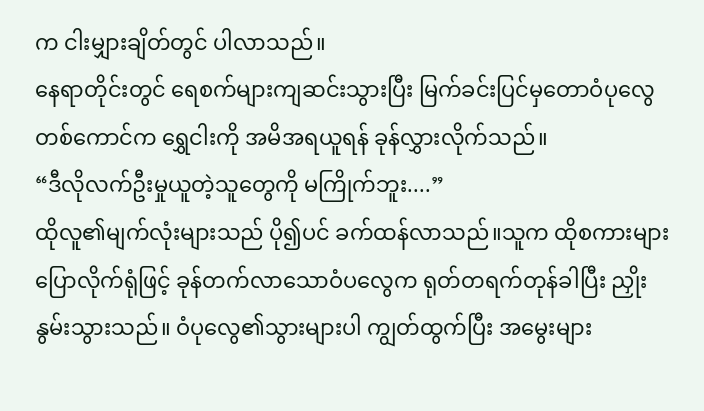က ငါးမျှားချိတ်တွင် ပါလာသည်။
နေရာတိုင်းတွင် ရေစက်များကျဆင်းသွားပြီး မြက်ခင်းပြင်မှတောဝံပုလွေတစ်ကောင်က ရွှေငါးကို အမိအရယူရန် ခုန်လွှားလိုက်သည်။
“ဒီလိုလက်ဦးမှုယူတဲ့သူတွေကို မကြိုက်ဘူး....”
ထိုလူ၏မျက်လုံးများသည် ပို၍ပင် ခက်ထန်လာသည်။သူက ထိုစကားများပြောလိုက်ရုံဖြင့် ခုန်တက်လာသောဝံပလွေက ရုတ်တရက်တုန်ခါပြီး ညှိုးနွမ်းသွားသည်။ ဝံပုလွေ၏သွားများပါ ကျွတ်ထွက်ပြီး အမွေးများ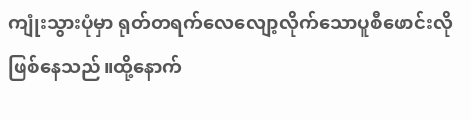ကျုံးသွားပုံမှာ ရုတ်တရက်လေလျော့လိုက်သောပူစီဖောင်းလိုဖြစ်နေသည်။ထို့နောက်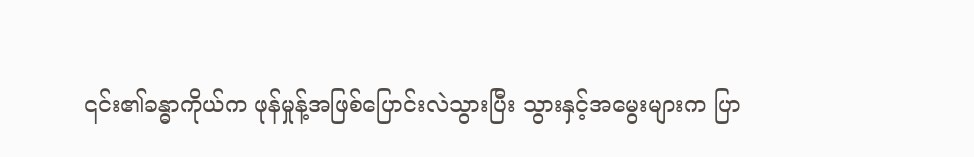၎င်း၏ခန္ဓာကိုယ်က ဖုန်မှုန့်အဖြစ်ပြောင်းလဲသွားပြီး သွားနှင့်အမွေးများက ပြာ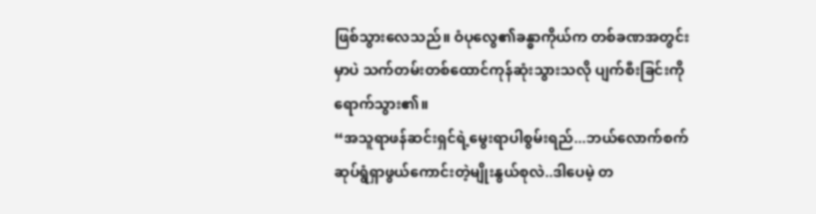ဖြစ်သွားလေသည်။ ဝံပုလွေ၏ခန္ဓာကိုယ်က တစ်ခဏအတွင်းမှာပဲ သက်တမ်းတစ်ထောင်ကုန်ဆုံးသွားသလို ပျက်စီးခြင်းကိုရောက်သွား၏။
“အသူရာဖန်ဆင်းရှင်ရဲ့မွေးရာပါစွမ်းရည်...ဘယ်လောက်စက်ဆုပ်ရွံရှာဖွယ်ကောင်းတဲ့မျိုးနွယ်စုလဲ..ဒါပေမဲ့ တ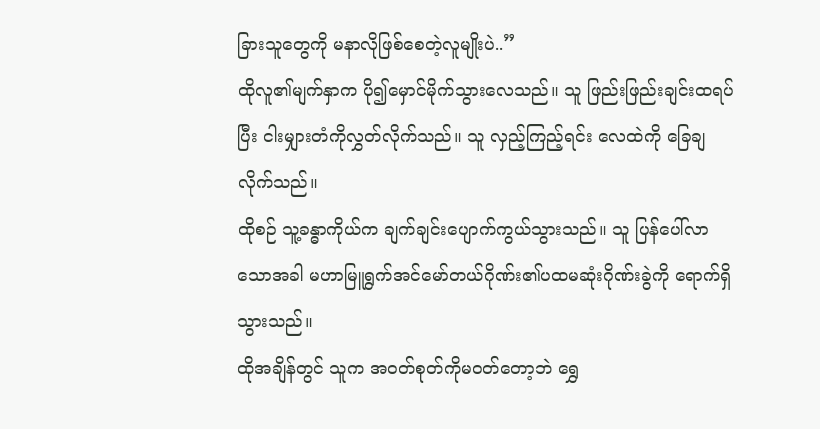ခြားသူတွေကို မနာလိုဖြစ်စေတဲ့လူမျိုးပဲ..”
ထိုလူ၏မျက်နှာက ပို၍မှောင်မိုက်သွားလေသည်။ သူ ဖြည်းဖြည်းချင်းထရပ်ပြီး ငါးမျှားတံကိုလွှတ်လိုက်သည်။ သူ လှည့်ကြည့်ရင်း လေထဲကို ခြေချလိုက်သည်။
ထိုစဉ် သူ့ခန္ဓာကိုယ်က ချက်ချင်းပျောက်ကွယ်သွားသည်။ သူ ပြန်ပေါ်လာသောအခါ မဟာမြူရွက်အင်မော်တယ်ဂိုဏ်း၏ပထမဆုံးဂိုဏ်းခွဲကို ရောက်ရှိသွားသည်။
ထိုအချိန်တွင် သူက အဝတ်စုတ်ကိုမဝတ်တော့ဘဲ ရွှေ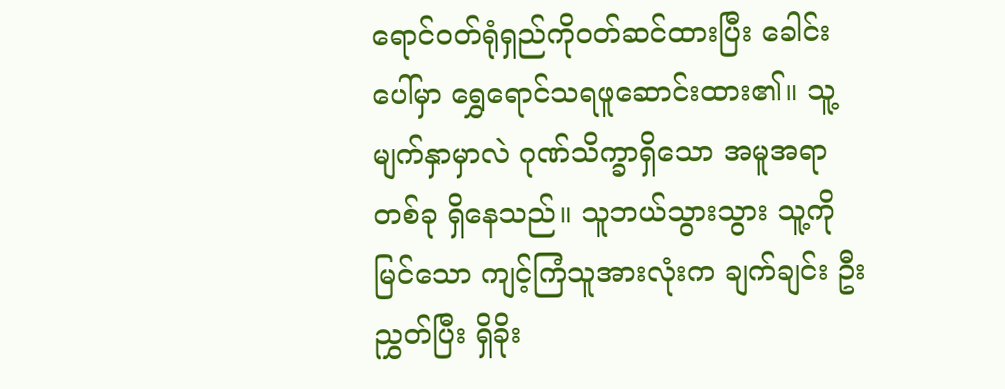ရောင်ဝတ်ရုံရှည်ကိုဝတ်ဆင်ထားပြီး ခေါင်းပေါ်မှာ ရွှေရောင်သရဖူဆောင်းထား၏။ သူ့မျက်နှာမှာလဲ ဂုဏ်သိက္ခာရှိသော အမူအရာတစ်ခု ရှိနေသည်။ သူဘယ်သွားသွား သူ့ကိုမြင်သော ကျင့်ကြံသူအားလုံးက ချက်ချင်း ဦးညွှတ်ပြီး ရှိခိုး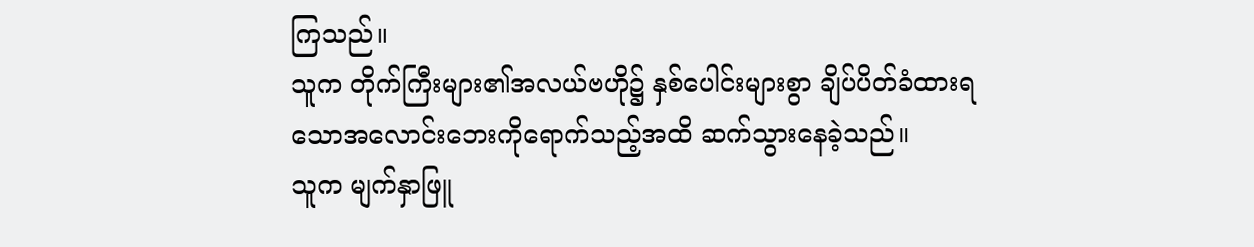ကြသည်။
သူက တိုက်ကြီးများ၏အလယ်ဗဟို၌ နှစ်ပေါင်းများစွာ ချိပ်ပိတ်ခံထားရသောအလောင်းဘေးကိုရောက်သည့်အထိ ဆက်သွားနေခဲ့သည်။
သူက မျက်နှာဖြူ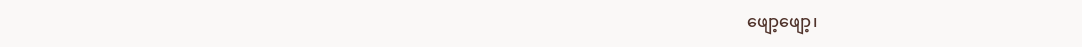ဖျော့ဖျော့၊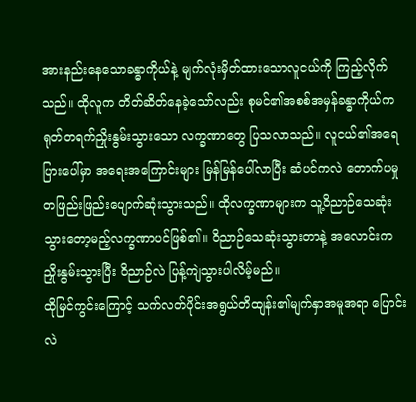အားနည်းနေသောခန္ဓာကိုယ်နဲ့ မျက်လုံးမှိတ်ထားသောလူငယ်ကို ကြည့်လိုက်သည်။ ထိုလူက တိတ်ဆိတ်နေခဲ့သော်လည်း စုမင်၏အစစ်အမှန်ခန္ဓာကိုယ်က ရုတ်တရက်ညှိုးနွမ်းသွားသော လက္ခဏာတွေ ပြသလာသည်။ လူငယ်၏အရေပြားပေါ်မှာ အရေးအကြောင်းများ မြန်မြန်ပေါ်လာပြီး ဆံပင်ကလဲ တောက်ပမှု တဖြည်းဖြည်းပျောက်ဆုံးသွားသည်။ ထိုလက္ခဏာများက သူ့ဝိညာဉ်သေဆုံးသွားတော့မည့်လက္ခဏာပင်ဖြစ်၏။ ဝိညာဉ်သေဆုံးသွားတာနဲ့ အလောင်းက ညှိုးနွမ်းသွားပြီး ဝိညာဉ်လဲ ပြန့်ကျဲသွားပါလိမ့်မည်။
ထိုမြင်ကွင်းကြောင့် သက်လတ်ပိုင်းအရွယ်တိထျန်း၏မျက်နှာအမူအရာ ပြောင်းလဲ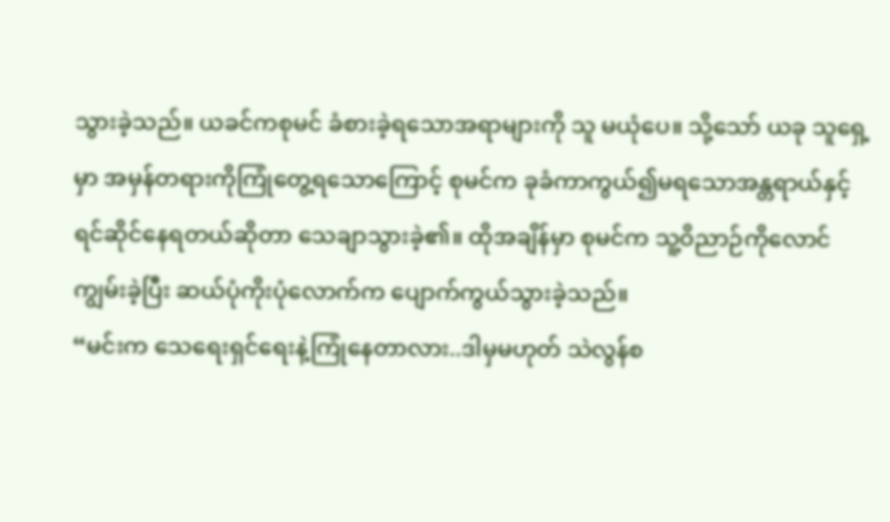သွားခဲ့သည်။ ယခင်ကစုမင် ခံစားခဲ့ရသောအရာများကို သူ မယုံပေ။ သို့သော် ယခု သူရှေ့မှာ အမှန်တရားကိုကြုံတွေ့ရသောကြောင့် စုမင်က ခုခံကာကွယ်၍မရသောအန္တရာယ်နှင့် ရင်ဆိုင်နေရတယ်ဆိုတာ သေချာသွားခဲ့၏။ ထိုအချိန်မှာ စုမင်က သူ့ဝိညာဉ်ကိုလောင်ကျွမ်းခဲ့ပြီး ဆယ်ပုံကိုးပုံလောက်က ပျောက်ကွယ်သွားခဲ့သည်။
“မင်းက သေရေးရှင်ရေးနဲ့ကြုံနေတာလား..ဒါမှမဟုတ် သဲလွန်စ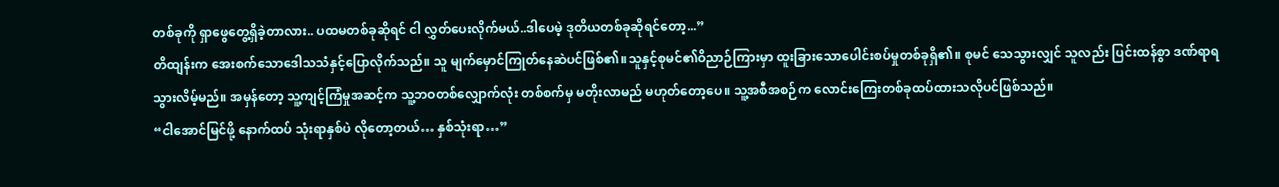တစ်ခုကို ရှာဖွေတွေ့ရှိခဲ့တာလား.. ပထမတစ်ခုဆိုရင် ငါ လွှတ်ပေးလိုက်မယ်..ဒါပေမဲ့ ဒုတိယတစ်ခုဆိုရင်တော့...”
တိထျန်းက အေးစက်သောဒေါသသံနှင့်ပြောလိုက်သည်။ သူ မျက်မှောင်ကြုတ်နေဆဲပင်ဖြစ်၏။သူနှင့်စုမင်၏ဝိညာဉ်ကြားမှာ ထူးခြားသောပေါင်းစပ်မှုတစ်ခုရှိ၏။ စုမင် သေသွားလျှင် သူလည်း ပြင်းထန်စွာ ဒဏ်ရာရသွားလိမ့်မည်။ အမှန်တော့ သူ့ကျင့်ကြံမှုအဆင့်က သူ့ဘဝတစ်လျှောက်လုံး တစ်စက်မှ မတိုးလာမည် မဟုတ်တော့ပေ။ သူ့အစီအစဉ်က လောင်းကြေးတစ်ခုထပ်ထားသလိုပင်ဖြစ်သည်။
“ငါအောင်မြင်ဖို့ နောက်ထပ် သုံးရာနှစ်ပဲ လိုတော့တယ်… နှစ်သုံးရာ…”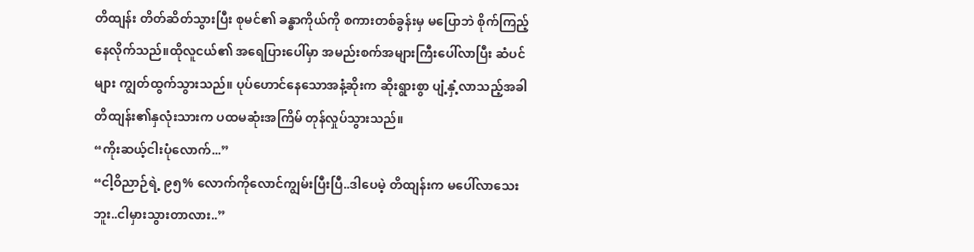တိထျန်း တိတ်ဆိတ်သွားပြီး စုမင်၏ ခန္ဓာကိုယ်ကို စကားတစ်ခွန်းမှ မပြောဘဲ စိုက်ကြည့်နေလိုက်သည်။ထိုလူငယ်၏ အရေပြားပေါ်မှာ အမည်းစက်အများကြီးပေါ်လာပြီး ဆံပင်များ ကျွတ်ထွက်သွားသည်။ ပုပ်ဟောင်နေသောအနံ့ဆိုးက ဆိုးရွားစွာ ပျံ့နှံ့လာသည့်အခါ တိထျန်း၏နှလုံးသားက ပထမဆုံးအကြိမ် တုန်လှုပ်သွားသည်။
“ကိုးဆယ့်ငါးပုံလောက်...”
“ငါ့ဝိညာဉ်ရဲ့ ၉၅% လောက်ကိုလောင်ကျွမ်းပြီးပြီ..ဒါပေမဲ့ တိထျန်းက မပေါ်လာသေးဘူး..ငါမှားသွားတာလား..”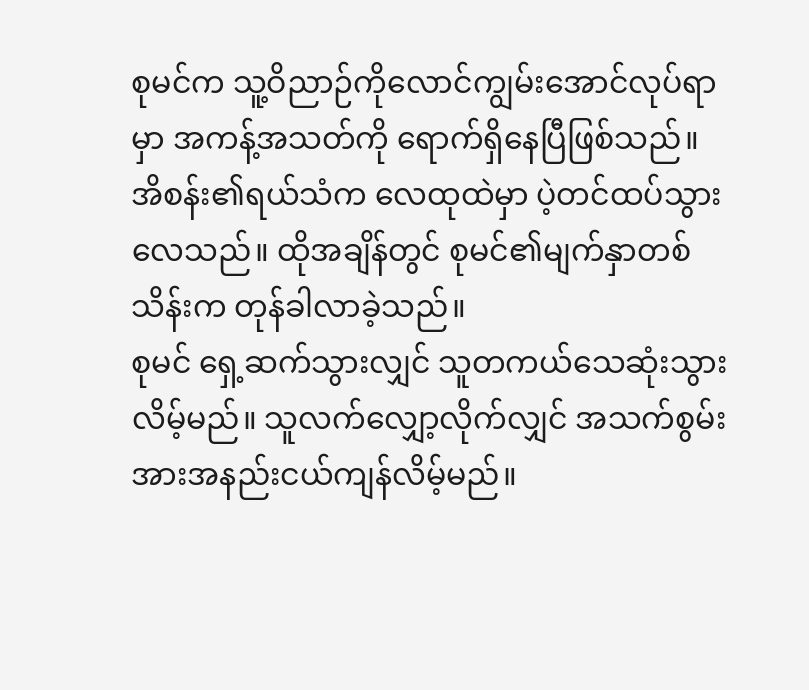စုမင်က သူ့ဝိညာဉ်ကိုလောင်ကျွမ်းအောင်လုပ်ရာမှာ အကန့်အသတ်ကို ရောက်ရှိနေပြီဖြစ်သည်။ အိစန်း၏ရယ်သံက လေထုထဲမှာ ပဲ့တင်ထပ်သွားလေသည်။ ထိုအချိန်တွင် စုမင်၏မျက်နှာတစ်သိန်းက တုန်ခါလာခဲ့သည်။
စုမင် ရှေ့ဆက်သွားလျှင် သူတကယ်သေဆုံးသွားလိမ့်မည်။ သူလက်လျှော့လိုက်လျှင် အသက်စွမ်းအားအနည်းငယ်ကျန်လိမ့်မည်။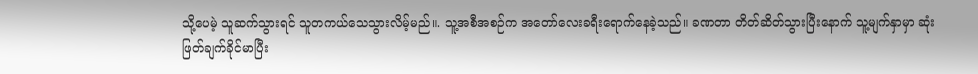သို့ပေမဲ့ သူဆက်သွားရင် သူတကယ်သေသွားလိမ့်မည်။. သူ့အစီအစဉ်က အတော်လေးခရီးရောက်နေခဲ့သည်။ ခဏတာ တိတ်ဆိတ်သွားပြီးနောက် သူ့မျက်နှာမှာ ဆုံးဖြတ်ချက်ခိုင်မာပြီး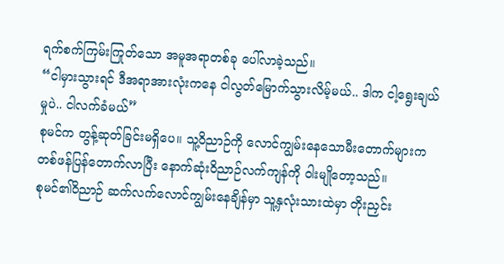ရက်စက်ကြမ်းကြုတ်သော အမူအရာတစ်ခု ပေါ်လာခဲ့သည်။
“ငါမှားသွားရင် ဒီအရာအားလုံးကနေ ငါလွတ်မြောက်သွားလိမ့်မယ်.. ဒါက ငါ့ရွေးချယ်မှုပဲ.. ငါလက်ခံမယ်”
စုမင်က တွန့်ဆုတ်ခြင်းမရှိပေ။ သူ့ဝိညာဉ်ကို လောင်ကျွမ်းနေသောမီးတောက်များကတစ်ဖန်ပြန်တောက်လာပြီး နောက်ဆုံးဝိညာဉ်လက်ကျန်ကို ဝါးမျိုတော့သည်။
စုမင်၏ဝိညာဉ် ဆက်လက်လောင်ကျွမ်းနေချိန်မှာ သူ့နှလုံးသားထဲမှာ တိုးညှင်း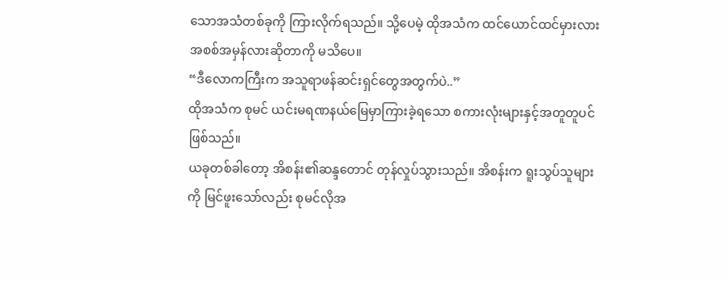သောအသံတစ်ခုကို ကြားလိုက်ရသည်။ သို့ပေမဲ့ ထိုအသံက ထင်ယောင်ထင်မှားလား အစစ်အမှန်လားဆိုတာကို မသိပေ။
“ဒီလောကကြီးက အသူရာဖန်ဆင်းရှင်တွေအတွက်ပဲ..”
ထိုအသံက စုမင် ယင်းမရဏနယ်မြေမှာကြားခဲ့ရသော စကားလုံးများနှင့်အတူတူပင်ဖြစ်သည်။
ယခုတစ်ခါတော့ အိစန်း၏ဆန္ဒတောင် တုန်လှုပ်သွားသည်။ အိစန်းက ရူးသွပ်သူများကို မြင်ဖူးသော်လည်း စုမင်လိုအ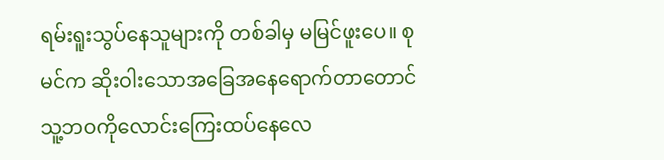ရမ်းရူးသွပ်နေသူများကို တစ်ခါမှ မမြင်ဖူးပေ။ စုမင်က ဆိုးဝါးသောအခြေအနေရောက်တာတောင် သူ့ဘဝကိုလောင်းကြေးထပ်နေလေ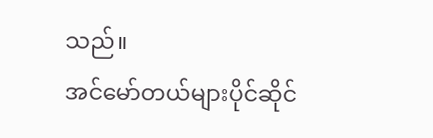သည်။
အင်မော်တယ်များပိုင်ဆိုင်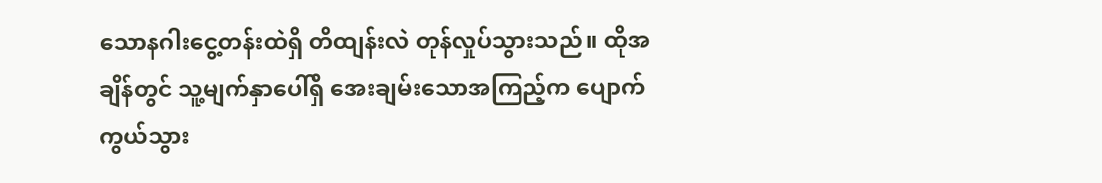သောနဂါးငွေ့တန်းထဲရှိ တိထျန်းလဲ တုန်လှုပ်သွားသည်။ ထိုအချိန်တွင် သူ့မျက်နှာပေါ်ရှိ အေးချမ်းသောအကြည့်က ပျောက်ကွယ်သွား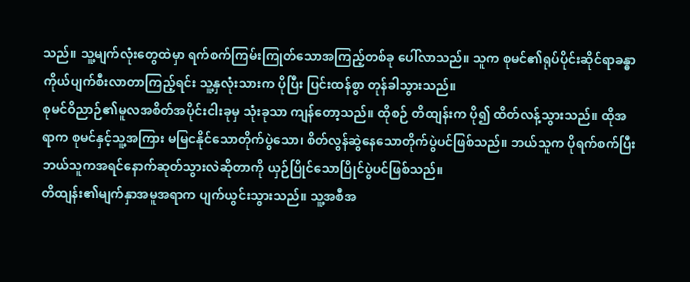သည်။ သူ့မျက်လုံးတွေထဲမှာ ရက်စက်ကြမ်းကြုတ်သောအကြည့်တစ်ခု ပေါ်လာသည်။ သူက စုမင်၏ရုပ်ပိုင်းဆိုင်ရာခန္ဓာကိုယ်ပျက်စီးလာတာကြည့်ရင်း သူ့နှလုံးသားက ပိုပြီး ပြင်းထန်စွာ တုန်ခါသွားသည်။
စုမင်ဝိညာဉ်၏မူလအစိတ်အပိုင်းငါးခုမှ သုံးခုသာ ကျန်တော့သည်။ ထိုစဉ် တိထျန်းက ပို၍ ထိတ်လန့်သွားသည်။ ထိုအရာက စုမင်နှင့်သူ့အကြား မမြငနိုင်သောတိုက်ပွဲသော၊ စိတ်လွန်ဆွဲနေသောတိုက်ပွဲပင်ဖြစ်သည်။ ဘယ်သူက ပိုရက်စက်ပြီး ဘယ်သူကအရင်နောက်ဆုတ်သွားလဲဆိုတာကို ယှဉ်ပြိုင်သောပြိုင်ပွဲပင်ဖြစ်သည်။
တိထျန်း၏မျက်နှာအမူအရာက ပျက်ယွင်းသွားသည်။ သူ့အစီအ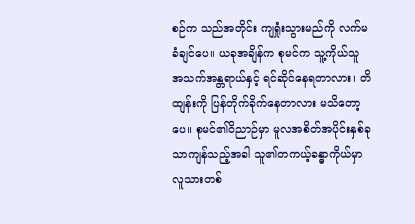စဉ်က သည်အတိုင်း ကျရှုံးသွားမည်ကို လက်မခံချင်ပေ။ ယခုအချိန်က စုမင်က သူ့ကိုယ်သူ အသက်အန္တရာယ်နှင့် ရင်ဆိုင်နေရတာလား၊ တိထျန်းကို ပြန်တိုက်ခိုက်နေတာလား မသိတော့ပေ။ စုမင်၏ဝိညာဉ်မှာ မူလအစိတ်အပိုင်းနှစ်ခုသာကျန်သည့်အခါ သူ၏တကယ့်ခန္ဓာကိုယ်မှာ လူသားတစ်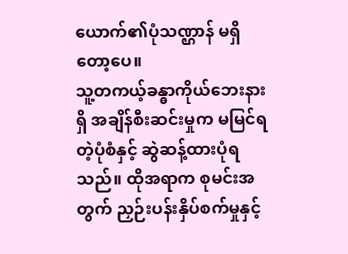ယောက်၏ပုံသဏ္ဌာန် မရှိတော့ပေ။
သူ့တကယ့်ခန္ဓာကိုယ်ဘေးနားရှိ အချိန်စီးဆင်းမှုက မမြင်ရတဲ့ပုံစံနှင့် ဆွဲဆန့်ထားပုံရသည်။ ထိုအရာက စုမင်းအတွက် ညှဉ်းပန်းနှိပ်စက်မှုနှင့်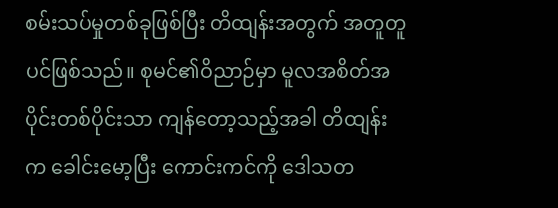စမ်းသပ်မှုတစ်ခုဖြစ်ပြီး တိထျန်းအတွက် အတူတူပင်ဖြစ်သည်။ စုမင်၏ဝိညာဉ်မှာ မူလအစိတ်အပိုင်းတစ်ပိုင်းသာ ကျန်တော့သည့်အခါ တိထျန်းက ခေါင်းမော့ပြီး ကောင်းကင်ကို ဒေါသတ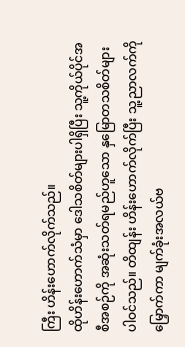ကြီး ဟိန်းဟောက်လိုက်သည်။
ထိုဟိန်းဟောက်သံမှာ ဒေါသစိတ်များပါရှိပြီး သူ့ကိုယ်ပိုင်အစီအစဉ်ကို အဆုံးသတ်ရမည်ဟူသော နှမြောတသစိတ်များ ပါဝင်သည်။ တိထျန်း ဟိန်းဟောက်လိုက်ပြီး သူ့ညာလက်ကိုမြှောက်ကာ မျက်ခုံးအလယ်ဗ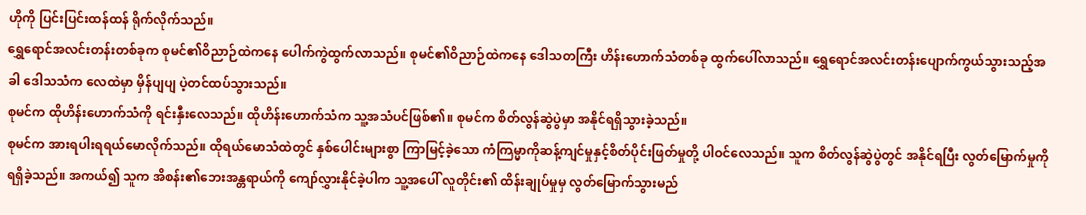ဟိုကို ပြင်းပြင်းထန်ထန် ရိုက်လိုက်သည်။
ရွှေရောင်အလင်းတန်းတစ်ခုက စုမင်၏ဝိညာဉ်ထဲကနေ ပေါက်ကွဲထွက်လာသည်။ စုမင်၏ဝိညာဉ်ထဲကနေ ဒေါသတကြီး ဟိန်းဟောက်သံတစ်ခု ထွက်ပေါ်လာသည်။ ရွှေရောင်အလင်းတန်းပျောက်ကွယ်သွားသည့်အခါ ဒေါသသံက လေထဲမှာ မှိန်ပျပျ ပဲ့တင်ထပ်သွားသည်။
စုမင်က ထိုဟိန်းဟောက်သံကို ရင်းနှီးလေသည်။ ထိုဟိန်းဟောက်သံက သူ့အသံပင်ဖြစ်၏။ စုမင်က စိတ်လွန်ဆွဲပွဲမှာ အနိုင်ရရှိသွားခဲ့သည်။
စုမင်က အားရပါးရရယ်မောလိုက်သည်။ ထိုရယ်မောသံထဲတွင် နှစ်ပေါင်းများစွာ ကြာမြင့်ခဲ့သော ကံကြမ္မာကိုဆန့်ကျင်မှုနှင့်စိတ်ပိုင်းဖြတ်မှုတို့ ပါဝင်လေသည်။ သူက စိတ်လွန်ဆွဲပွဲတွင် အနိုင်ရပြီး လွတ်မြောက်မှုကို ရရှိခဲ့သည်။ အကယ်၍ သူက အိစန်း၏ဘေးအန္တရာယ်ကို ကျော်လွှားနိုင်ခဲ့ပါက သူ့အပေါ် လူတိုင်း၏ ထိန်းချုပ်မှုမှ လွတ်မြောက်သွားမည်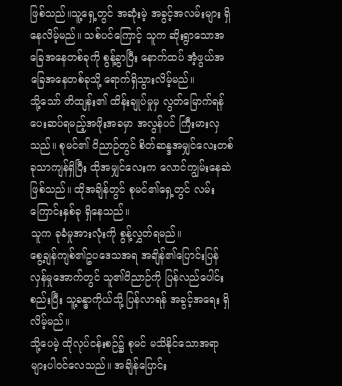ဖြစ်သည်။သူ့ရှေ့တွင် အဆုံးမဲ့ အခွင့်အလမ်းများ ရှိနေလိမ့်မည်။ သစ်ပင်ကြောင့် သူက ဆိုးရွာသောအခြေအနေတစ်ခုကို စွန့်ခွာပြီး နောက်ထပ် အံ့ဖွယ်အခြေအနေတစ်ခုသို့ ရောက်ရှိသွားလိမ့်မည်။
သို့သော် တိထျန်း၏ ထိန်းချုပ်မှုမှ လွတ်မြောက်ရန် ပေးဆပ်ရမည့်အဖိုးအခမှာ အလွန်ပင် ကြီးမားလှသည်။ စုမင်၏ ဝိညာဉ်တွင် စိတ်ဆန္ဒအမျှင်လေးတစ်ခုသာကျန်ရှိပြီး ထိုအမျှင်လေးက လောင်ကျွမ်းနေဆဲ ဖြစ်သည်။ ထိုအချိန်တွင် စုမင်၏ရှေ့တွင် လမ်းကြောင်းနှစ်ခု ရှိနေသည်။
သူက ခုခံမှုအားလုံးကို စွန့်လွှတ်ရမည်။
စွေ့ချန်ကျစ်၏ဥပဒေသအရ အချိန်၏ပြောင်းပြန်လှန်မှုအောက်တွင် သူ၏ဝိညာဉ်ကို ပြန်လည်ပေါင်းစည်းပြီး သူ့ခန္ဓာကိုယ်သို့ ပြန်လာရန် အခွင့်အရေး ရှိလိမ့်မည်။
သို့ပေမဲ့ ထိုလုပ်ငန်းစဉ်၌ စုမင် မသိနိုင်သောအရာများပါဝင်လေသည်။ အချိန်ပြောင်း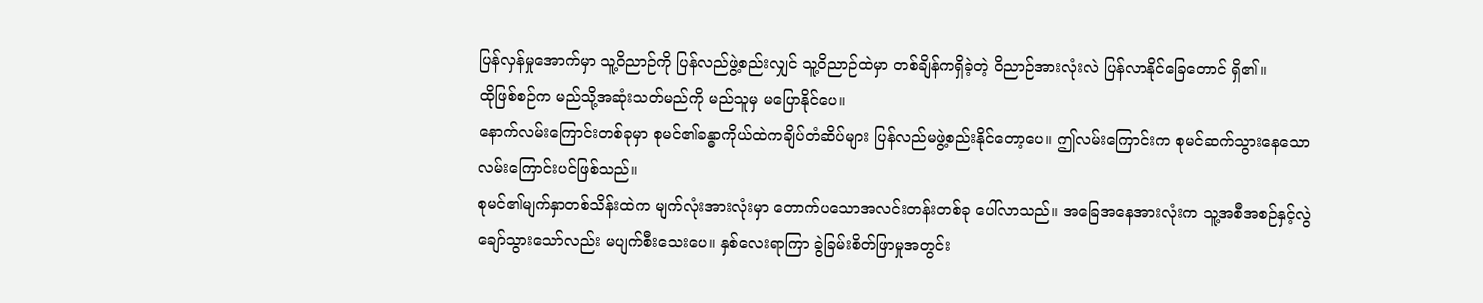ပြန်လှန်မှုအောက်မှာ သူ့ဝိညာဉ်ကို ပြန်လည်ဖွဲ့စည်းလျှင် သူ့ဝိညာဉ်ထဲမှာ တစ်ချိန်ကရှိခဲ့တဲ့ ဝိညာဉ်အားလုံးလဲ ပြန်လာနိုင်ခြေတောင် ရှိ၏။
ထိုဖြစ်စဉ်က မည်သို့အဆုံးသတ်မည်ကို မည်သူမှ မပြောနိုင်ပေ။
နောက်လမ်းကြောင်းတစ်ခုမှာ စုမင်၏ခန္ဓာကိုယ်ထဲကချိပ်တံဆိပ်များ ပြန်လည်မဖွဲ့စည်းနိုင်တော့ပေ။ ဤလမ်းကြောင်းက စုမင်ဆက်သွားနေသောလမ်းကြောင်းပင်ဖြစ်သည်။
စုမင်၏မျက်နှာတစ်သိန်းထဲက မျက်လုံးအားလုံးမှာ တောက်ပသောအလင်းတန်းတစ်ခု ပေါ်လာသည်။ အခြေအနေအားလုံးက သူ့အစီအစဉ်နှင့်လွဲချော်သွားသော်လည်း မပျက်စီးသေးပေ။ နှစ်လေးရာကြာ ခွဲခြမ်းစိတ်ဖြာမှုအတွင်း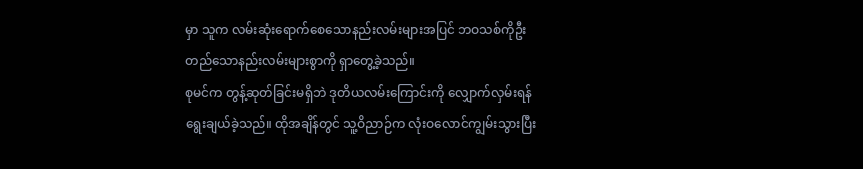မှာ သူက လမ်းဆုံးရောက်စေသောနည်းလမ်းများအပြင် ဘဝသစ်ကိုဦးတည်သောနည်းလမ်းများစွာကို ရှာတွေ့ခဲ့သည်။
စုမင်က တွန့်ဆုတ်ခြင်းမရှိဘဲ ဒုတိယလမ်းကြောင်းကို လျှောက်လှမ်းရန် ရွေးချယ်ခဲ့သည်။ ထိုအချိန်တွင် သူ့ဝိညာဉ်က လုံးဝလောင်ကျွမ်းသွားပြီး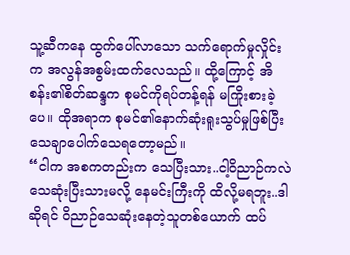သူ့ဆီကနေ ထွက်ပေါ်လာသော သက်ရောက်မှုလှိုင်းက အလွန်အစွမ်းထက်လေသည်။ ထို့ကြောင့် အိစန်း၏စိတ်ဆန္ဒက စုမင်ကိုရပ်တန့်ရန် မကြိုးစားခဲ့ပေ။ ထိုအရာက စုမင်၏နောက်ဆုံးရူးသွပ်မှုဖြစ်ပြီး သေချာပေါက်သေရတော့မည်။
“ငါက အစကတည်းက သေပြီးသား..ငါ့ဝိညာဉ်ကလဲ သေဆုံးပြီးသားမလို့ နေမင်းကြီးကို ထိလို့မရဘူး..ဒါဆိုရင် ဝိညာဉ်သေဆုံးနေတဲ့သူတစ်ယောက် ထပ်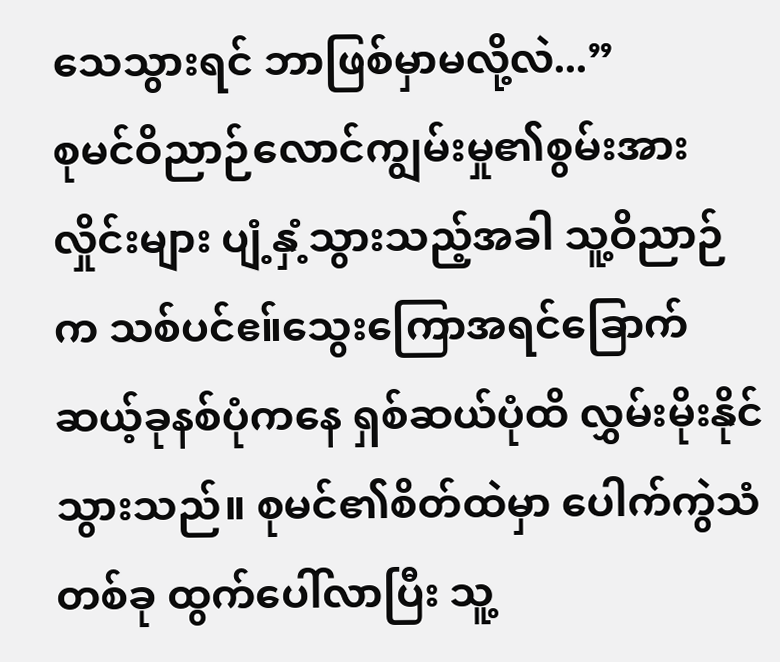သေသွားရင် ဘာဖြစ်မှာမလို့လဲ...”
စုမင်ဝိညာဉ်လောင်ကျွမ်းမှု၏စွမ်းအားလှိုင်းများ ပျံ့နှံ့သွားသည့်အခါ သူ့ဝိညာဉ်က သစ်ပင်ဧ။်သွေးကြောအရင်ခြောက်ဆယ့်ခုနစ်ပုံကနေ ရှစ်ဆယ်ပုံထိ လွှမ်းမိုးနိုင်သွားသည်။ စုမင်၏စိတ်ထဲမှာ ပေါက်ကွဲသံတစ်ခု ထွက်ပေါ်လာပြီး သူ့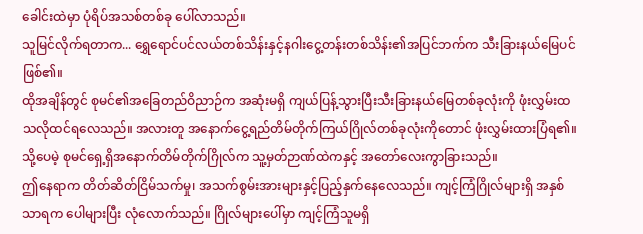ခေါင်းထဲမှာ ပုံရိပ်အသစ်တစ်ခု ပေါ်လာသည်။
သူမြင်လိုက်ရတာက... ရွှေရောင်ပင်လယ်တစ်သိန်းနှင့်နဂါးငွေ့တန်းတစ်သိန်း၏အပြင်ဘက်က သီးခြားနယ်မြေပင်ဖြစ်၏။
ထိုအချိန်တွင် စုမင်၏အခြေတည်ဝိညာဉ်က အဆုံးမရှိ ကျယ်ပြန့်သွားပြီးသီးခြားနယ်မြေတစ်ခုလုံးကို ဖုံးလွှမ်းထသလိုထင်ရလေသည်။ အလားတူ အနောက်ငွေ့ရည်တိမ်တိုက်ကြယ်ဂြိုလ်တစ်ခုလုံးကိုတောင် ဖုံးလွှမ်းထားပြံရ၏။ သို့ပေမဲ့ စုမင်ရှေ့ရှိအနောက်တိမ်တိုက်ဂြိုလ်က သူ့မှတ်ဉာဏ်ထဲကနှင့် အတော်လေးကွာခြားသည်။
ဤနေရာက တိတ်ဆိတ်ငြိမ်သက်မှု၊ အသက်စွမ်းအားများနှင့်ပြည့်နှက်နေလေသည်။ ကျင့်ကြံဂြိုလ်များရှိ အနှစ်သာရက ပေါများပြီး လုံလောက်သည်။ ဂြိုလ်များပေါ်မှာ ကျင့်ကြံသူမရှိ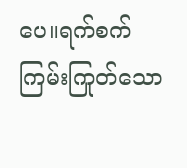ပေ။ရက်စက်ကြမ်းကြုတ်သော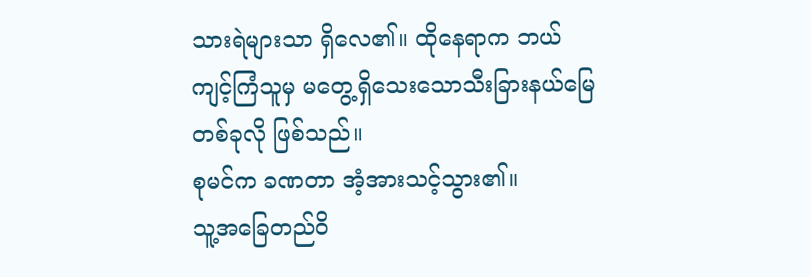သားရဲများသာ ရှိလေ၏။ ထိုနေရာက ဘယ်ကျင့်ကြံသူမှ မတွေ့ရှိသေးသောသီးခြားနယ်မြေတစ်ခုလို ဖြစ်သည်။
စုမင်က ခဏတာ အံ့အားသင့်သွား၏။
သူ့အခြေတည်ဝိ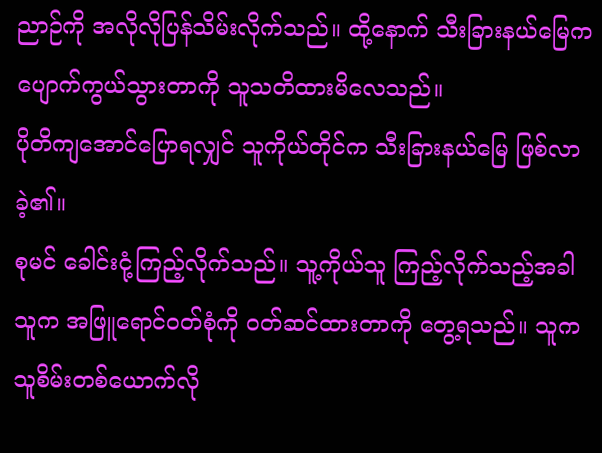ညာဉ်ကို အလိုလိုပြန်သိမ်းလိုက်သည်။ ထို့နောက် သီးခြားနယ်မြေက ပျောက်ကွယ်သွားတာကို သူသတိထားမိလေသည်။
ပိုတိကျအောင်ပြောရလျှင် သူကိုယ်တိုင်က သီးခြားနယ်မြေ ဖြစ်လာခဲ့၏။
စုမင် ခေါင်းငုံ့ကြည့်လိုက်သည်။ သူ့ကိုယ်သူ ကြည့်လိုက်သည့်အခါ သူက အဖြူရောင်ဝတ်စုံကို ဝတ်ဆင်ထားတာကို တွေ့ရသည်။ သူက သူစိမ်းတစ်ယောက်လို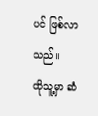ပင် ဖြစ်လာသည်။
ထိုသူ့မှာ ဆံ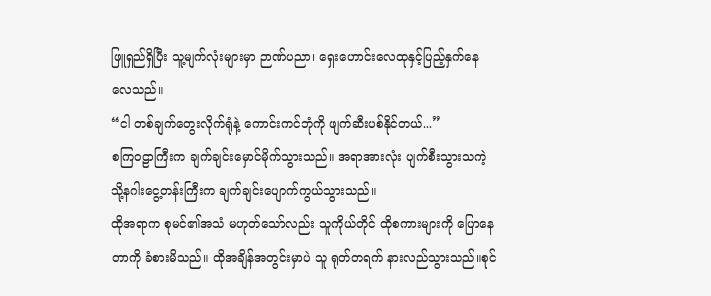ဖြူရှည်ရှိပြီး သူ့မျက်လုံးများမှာ ဉာဏ်ပညာ၊ ရှေးဟောင်းလေထုနှင့်ပြည့်နှက်နေလေသည်။
“ငါ တစ်ချက်တွေးလိုက်ရုံနဲ့ ကောင်းကင်ဘုံကို ဖျက်ဆီးပစ်နိုင်တယ်...”
စကြဝဠာကြီးက ချက်ချင်းမှောင်မိုက်သွားသည်။ အရာအားလုံး ပျက်စီးသွားသကဲ့သို့နဂါးငွေ့တန်းကြီးက ချက်ချင်းပျောက်ကွယ်သွားသည်။
ထိုအရာက စုမင်၏အသံ မဟုတ်သော်လည်း သူကိုယ်တိုင် ထိုစကားများကို ပြောနေတာကို ခံစားမိသည်။ ထိုအချိန်အတွင်းမှာပဲ သူ ရုတ်တရက် နားလည်သွားသည်။စုင်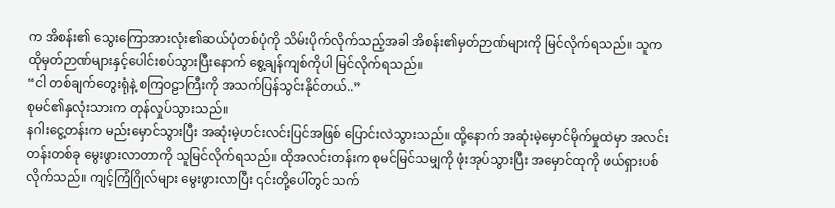က အိစန်း၏ သွေးကြောအားလုံး၏ဆယ်ပုံတစ်ပုံကို သိမ်းပိုက်လိုက်သည့်အခါ အိစန်း၏မှတ်ဉာဏ်များကို မြင်လိုက်ရသည်။ သူက ထိုမှတ်ဉာဏ်များနှင့်ပေါင်းစပ်သွားပြီးနောက် စွေ့ချန်ကျစ်ကိုပါ မြင်လိုက်ရသည်။
“ငါ တစ်ချက်တွေးရုံနဲ့ စကြဝဠာကြီးကို အသက်ပြန်သွင်းနိုင်တယ်..”
စုမင်၏နှလုံးသားက တုန်လှုပ်သွားသည်။
နဂါးငွေ့တန်းက မည်းမှောင်သွားပြီး အဆုံးမဲ့ဟင်းလင်းပြင်အဖြစ် ပြောင်းလဲသွားသည်။ ထို့နောက် အဆုံးမဲ့မှောင်မိုက်မှုထဲမှာ အလင်းတန်းတစ်ခု မွေးဖွားလာတာကို သူမြင်လိုက်ရသည်။ ထိုအလင်းတန်းက စုမင်မြင်သမျှကို ဖုံးအုပ်သွားပြီး အမှောင်ထုကို ဖယ်ရှားပစ်လိုက်သည်။ ကျင့်ကြံဂြိုလ်များ မွေးဖွားလာပြီး ၎င်းတို့ပေါ်တွင် သက်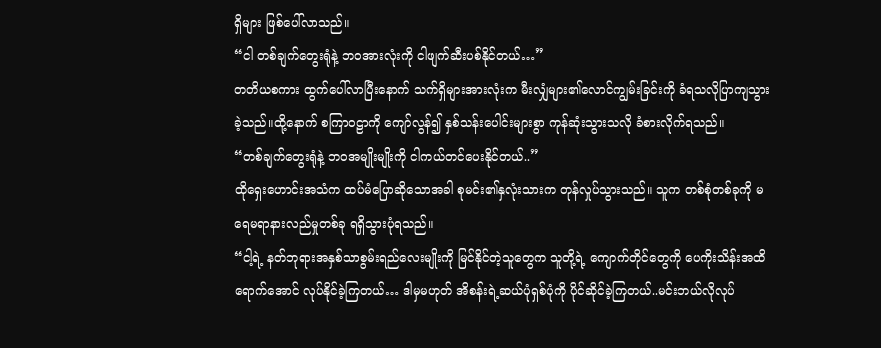ရှိများ ဖြစ်ပေါ်လာသည်။
“ငါ တစ်ချက်တွေးရုံနဲ့ ဘဝအားလုံးကို ငါဖျက်ဆီးပစ်နိုင်တယ်…”
တတိယစကား ထွက်ပေါ်လာပြီးနောက် သက်ရှိများအားလုံးက မီးလျှံများ၏လောင်ကျွမ်းခြင်းကို ခံရသလိုပြာကျသွားခဲ့သည်။ထို့နောက် စကြာဝဠာကို ကျော်လွန်၍ နှစ်သန်းပေါင်းများစွာ ကုန်ဆုံးသွားသလို ခံစားလိုက်ရသည်။
“တစ်ချက်တွေးရုံနဲ့ ဘဝအမျိုးမျိုးကို ငါကယ်တင်ပေးနိုင်တယ်..”
ထိုရှေးဟောင်းအသံက ထပ်မံပြောဆိုသောအခါ စုမင်း၏နှလုံးသားက တုန်လှုပ်သွားသည်။ သူက တစ်စုံတစ်ခုကို မရေမရာနားလည်မှုတစ်ခု ရရှိသွားပုံရသည်။
“ငါ့ရဲ့ နတ်ဘုရားအနှစ်သာစွမ်းရည်လေးမျိုးကို မြင်နိုင်တဲ့သူတွေက သူတို့ရဲ့ ကျောက်တိုင်တွေကို ပေကိုးသိန်းအထိ ရောက်အောင် လုပ်နိုင်ခဲ့ကြတယ်… ဒါမှမဟုတ် အိစန်းရဲ့ဆယ်ပုံရှစ်ပုံကို ပိုင်ဆိုင်ခဲ့ကြတယ်..မင်းဘယ်လိုလုပ်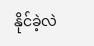နိုင်ခဲ့လဲ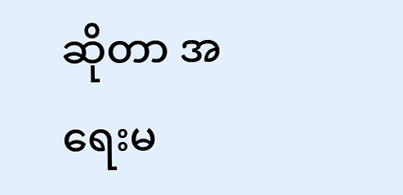ဆိုတာ အရေးမ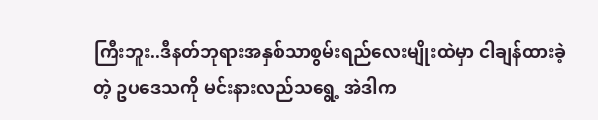ကြီးဘူး..ဒီနတ်ဘုရားအနှစ်သာစွမ်းရည်လေးမျိုးထဲမှာ ငါချန်ထားခဲ့တဲ့ ဥပဒေသကို မင်းနားလည်သရွေ့ အဲဒါက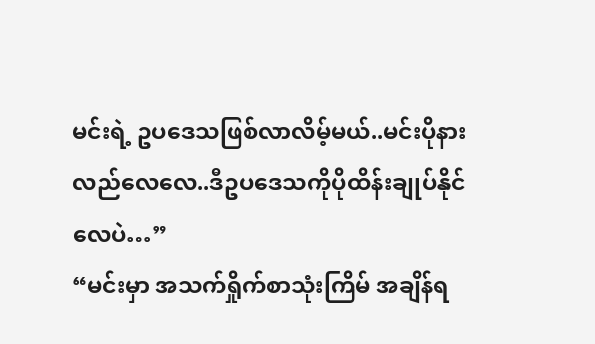မင်းရဲ့ ဥပဒေသဖြစ်လာလိမ့်မယ်..မင်းပိုနားလည်လေလေ..ဒီဥပဒေသကိုပိုထိန်းချုပ်နိုင်လေပဲ…”
“မင်းမှာ အသက်ရှိုက်စာသုံးကြိမ် အချိန်ရ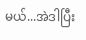မယ်...အဲဒါပြီး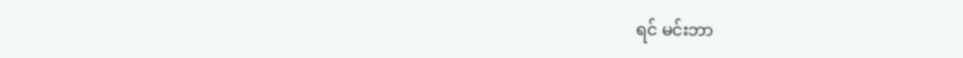ရင် မင်းဘာ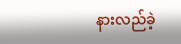နားလည်ခဲ့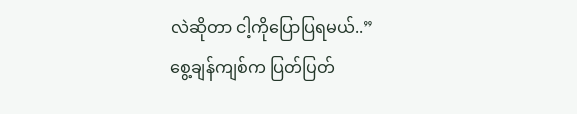လဲဆိုတာ ငါ့ကိုပြောပြရမယ်..”
စွေ့ချန်ကျစ်က ပြတ်ပြတ်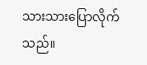သားသားပြောလိုက်သည်။